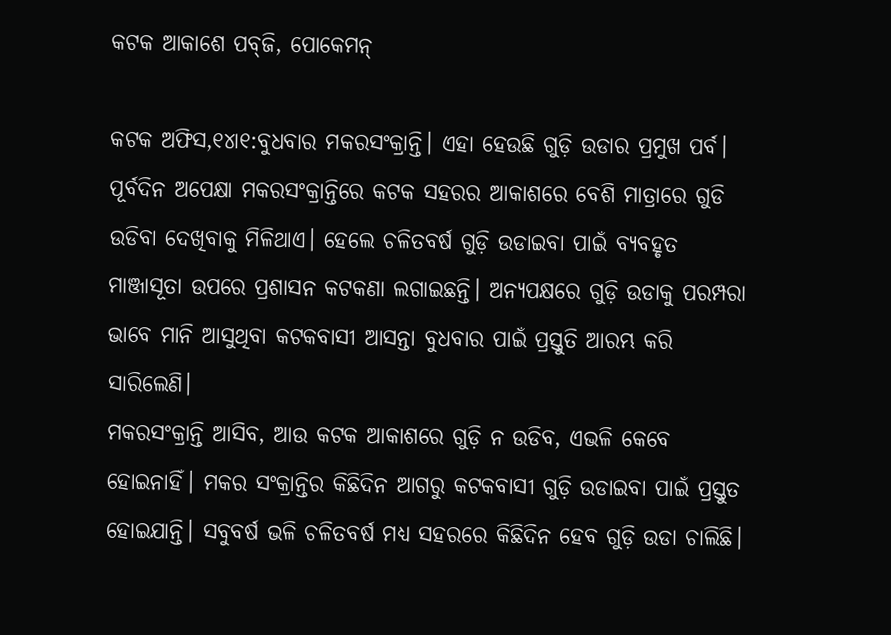କଟକ ଆକାଶେ ପବ୍‌ଜି, ପୋକେମନ୍‌

କଟକ ଅଫିସ,୧୪ା୧:ବୁଧବାର ମକରସଂକ୍ରାନ୍ତି। ଏହା ହେଉଛି ଗୁଡ଼ି ଉଡାର ପ୍ରମୁଖ ପର୍ବ। ପୂର୍ବଦିନ ଅପେକ୍ଷା ମକରସଂକ୍ରାନ୍ତିରେ କଟକ ସହରର ଆକାଶରେ ବେଶି ମାତ୍ରାରେ ଗୁଡି ଉଡିବା ଦେଖିବାକୁ ମିଳିଥାଏ। ହେଲେ ଚଳିତବର୍ଷ ଗୁଡ଼ି ଉଡାଇବା ପାଇଁ ବ୍ୟବହୃତ ମାଞ୍ଜାସୂତା ଉପରେ ପ୍ରଶାସନ କଟକଣା ଲଗାଇଛନ୍ତି। ଅନ୍ୟପକ୍ଷରେ ଗୁଡ଼ି ଉଡାକୁ ପରମ୍ପରା ଭାବେ ମାନି ଆସୁଥିବା କଟକବାସୀ ଆସନ୍ତା ବୁଧବାର ପାଇଁ ପ୍ରସ୍ତୁତି ଆରମ୍ଭ କରି ସାରିଲେଣି।
ମକରସଂକ୍ରାନ୍ତି ଆସିବ, ଆଉ କଟକ ଆକାଶରେ ଗୁଡ଼ି ନ ଉଡିବ, ଏଭଳି କେବେ ହୋଇନାହିଁ। ମକର ସଂକ୍ରାନ୍ତିର କିଛିଦିନ ଆଗରୁ କଟକବାସୀ ଗୁଡ଼ି ଉଡାଇବା ପାଇଁ ପ୍ରସ୍ତୁତ ହୋଇଯାନ୍ତି। ସବୁବର୍ଷ ଭଳି ଚଳିତବର୍ଷ ମଧ୍ୟ ସହରରେ କିଛିଦିନ ହେବ ଗୁଡ଼ି ଉଡା ଚାଲିଛି।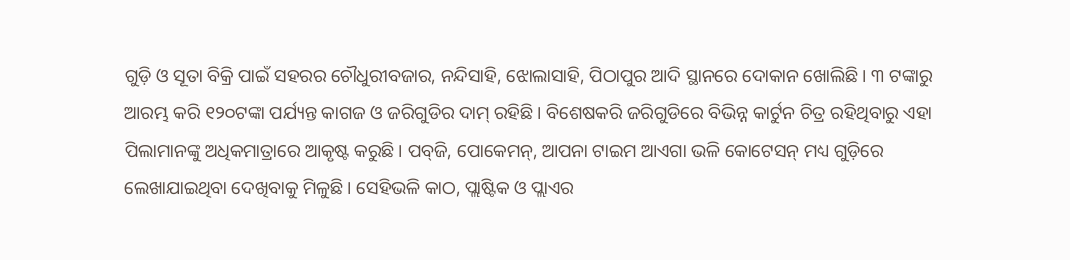ଗୁଡ଼ି ଓ ସୂତା ବିକ୍ରି ପାଇଁ ସହରର ଚୌଧୁରୀବଜାର, ନନ୍ଦିସାହି, ଝୋଲାସାହି, ପିଠାପୁର ଆଦି ସ୍ଥାନରେ ଦୋକାନ ଖୋଲିଛି। ୩ ଟଙ୍କାରୁ ଆରମ୍ଭ କରି ୧୨୦ଟଙ୍କା ପର୍ଯ୍ୟନ୍ତ କାଗଜ ଓ ଜରିଗୁଡିର ଦାମ୍‌ ରହିଛି। ବିଶେଷକରି ଜରିଗୁଡିରେ ବିଭିନ୍ନ କାର୍ଟୁନ ଚିତ୍ର ରହିଥିବାରୁ ଏହା ପିଲାମାନଙ୍କୁ ଅଧିକମାତ୍ରାରେ ଆକୃଷ୍ଟ କରୁଛି। ପବ୍‌ଜି, ପୋକେମନ୍‌, ଆପନା ଟାଇମ ଆଏଗା ଭଳି କୋଟେସନ୍‌ ମଧ୍ୟ ଗୁଡ଼ିରେ ଲେଖାଯାଇଥିବା ଦେଖିବାକୁ ମିଳୁଛି। ସେହିଭଳି କାଠ, ପ୍ଲାଷ୍ଟିକ ଓ ପ୍ଲାଏର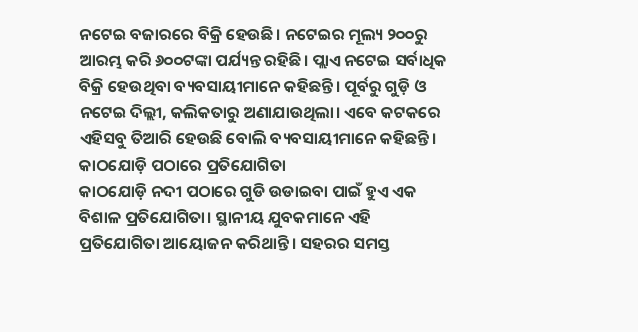ନଟେଇ ବଜାରରେ ବିକ୍ରି ହେଉଛି। ନଟେଇର ମୂଲ୍ୟ ୨୦୦ରୁ ଆରମ୍ଭ କରି ୬୦୦ଟଙ୍କା ପର୍ଯ୍ୟନ୍ତ ରହିଛି। ପ୍ଲାଏ ନଟେଇ ସର୍ବାଧିକ ବିକ୍ରି ହେଉଥିବା ବ୍ୟବସାୟୀମାନେ କହିଛନ୍ତି। ପୂର୍ବରୁ ଗୁଡ଼ି ଓ ନଟେଇ ଦିଲ୍ଲୀ, କଲିକତାରୁ ଅଣାଯାଉଥିଲା। ଏବେ କଟକରେ ଏହିସବୁ ତିଆରି ହେଉଛି ବୋଲି ବ୍ୟବସାୟୀମାନେ କହିଛନ୍ତି।
କାଠଯୋଡ଼ି ପଠାରେ ପ୍ରତିଯୋଗିତା
କାଠଯୋଡ଼ି ନଦୀ ପଠାରେ ଗୁଡି ଉଡାଇବା ପାଇଁ ହୁଏ ଏକ ବିଶାଳ ପ୍ରତିଯୋଗିତା। ସ୍ଥାନୀୟ ଯୁବକମାନେ ଏହି ପ୍ରତିଯୋଗିତା ଆୟୋଜନ କରିଥାନ୍ତି। ସହରର ସମସ୍ତ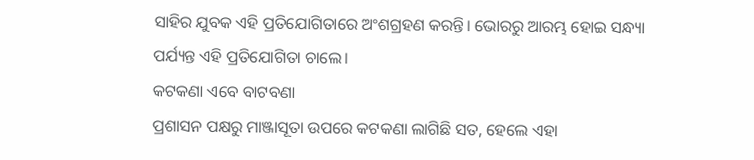ସାହିର ଯୁବକ ଏହି ପ୍ରତିଯୋଗିତାରେ ଅଂଶଗ୍ରହଣ କରନ୍ତି। ଭୋରରୁ ଆରମ୍ଭ ହୋଇ ସନ୍ଧ୍ୟା ପର୍ଯ୍ୟନ୍ତ ଏହି ପ୍ରତିଯୋଗିତା ଚାଲେ।
କଟକଣା ଏବେ ବାଟବଣା
ପ୍ରଶାସନ ପକ୍ଷରୁ ମାଞ୍ଜାସୂତା ଉପରେ କଟକଣା ଲାଗିଛି ସତ, ହେଲେ ଏହା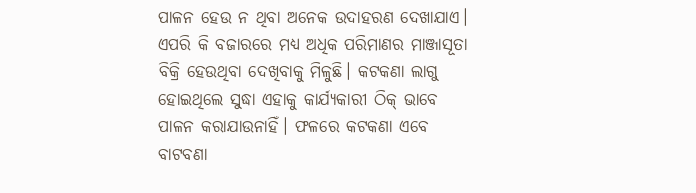ପାଳନ ହେଉ ନ ଥିବା ଅନେକ ଉଦାହରଣ ଦେଖାଯାଏ। ଏପରି କି ବଜାରରେ ମଧ୍ୟ ଅଧିକ ପରିମାଣର ମାଞ୍ଜାସୂତା ବିକ୍ରି ହେଉଥିବା ଦେଖିବାକୁ ମିଳୁଛି। କଟକଣା ଲାଗୁ ହୋଇଥିଲେ ସୁଦ୍ଧା ଏହାକୁ କାର୍ଯ୍ୟକାରୀ ଠିକ୍‌ ଭାବେ ପାଳନ କରାଯାଉନାହିଁ। ଫଳରେ କଟକଣା ଏବେ ବାଟବଣା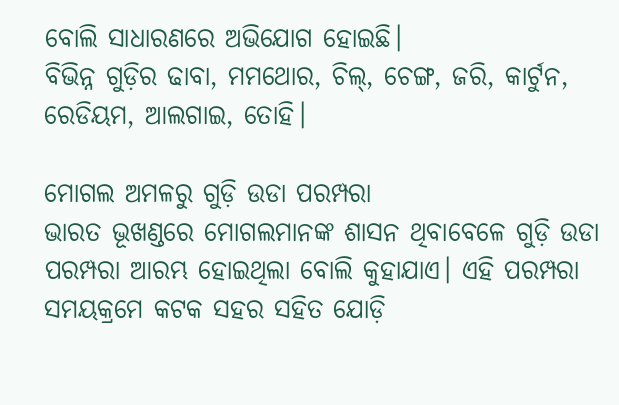ବୋଲି ସାଧାରଣରେ ଅଭିଯୋଗ ହୋଇଛି।
ବିଭିନ୍ନ ଗୁଡ଼ିର ଢାବା, ମମଥୋର, ଚିଲ୍‌, ଚେଙ୍ଗ, ଜରି, କାର୍ଟୁନ, ରେଡିୟମ, ଆଲଗାଇ, ତୋହି।

ମୋଗଲ ଅମଳରୁ ଗୁଡ଼ି ଉଡା ପରମ୍ପରା
ଭାରତ ଭୂଖଣ୍ଡରେ ମୋଗଲମାନଙ୍କ ଶାସନ ଥିବାବେଳେ ଗୁଡ଼ି ଉଡା ପରମ୍ପରା ଆରମ୍ଭ ହୋଇଥିଲା ବୋଲି କୁହାଯାଏ। ଏହି ପରମ୍ପରା ସମୟକ୍ରମେ କଟକ ସହର ସହିତ ଯୋଡ଼ି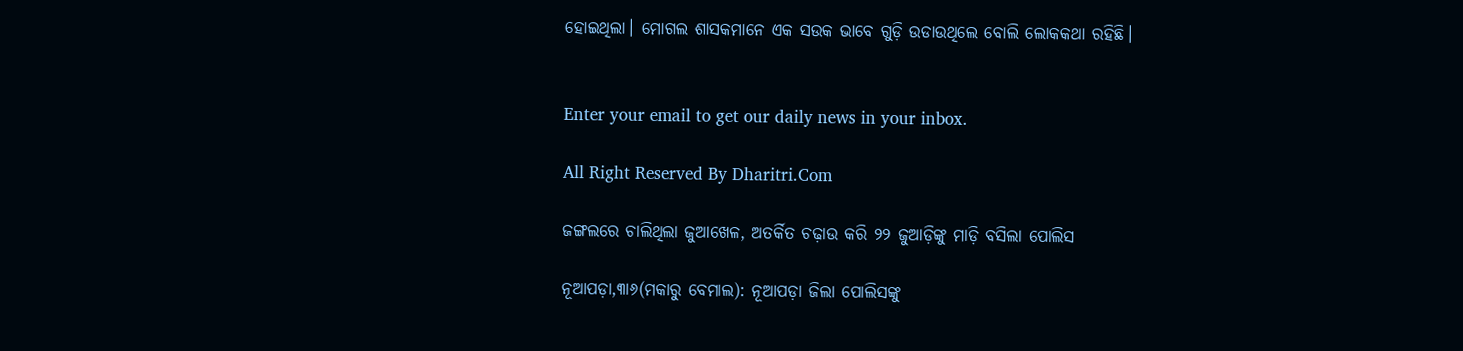ହୋଇଥିଲା। ମୋଗଲ ଶାସକମାନେ ଏକ ସଉକ ଭାବେ ଗୁଡ଼ି ଉଡାଉଥିଲେ ବୋଲି ଲୋକକଥା ରହିଛି।


Enter your email to get our daily news in your inbox.

All Right Reserved By Dharitri.Com

ଜଙ୍ଗଲରେ ଚାଲିଥିଲା ଜୁଆଖେଳ, ଅତର୍କିତ ଚଢ଼ାଉ କରି ୨୨ ଜୁଆଡ଼ିଙ୍କୁ ମାଡ଼ି ବସିଲା ପୋଲିସ

ନୂଆପଡ଼ା,୩ା୬(ମକାରୁ ବେମାଲ): ନୂଆପଡ଼ା ଜିଲା ପୋଲିସଙ୍କୁ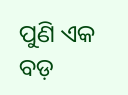ପୁଣି ଏକ ବଡ଼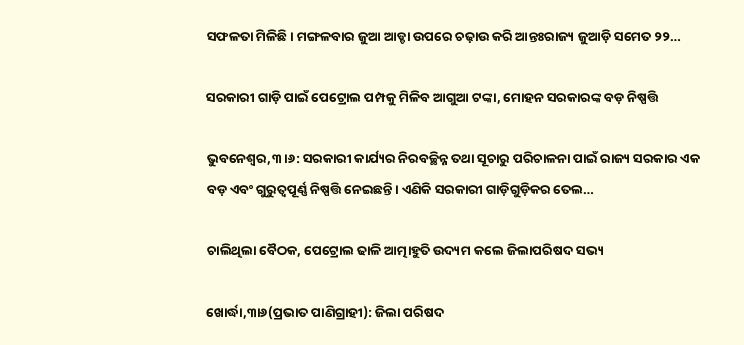ସଫଳତା ମିଳିଛି। ମଙ୍ଗଳବାର ଜୁଆ ଆଡ୍ଡା ଉପରେ ଚଢ଼ାଉ କରି ଆନ୍ତଃରାଜ୍ୟ ଜୁଆଡ଼ି ସମେତ ୨୨…

ସରକାରୀ ଗାଡ଼ି ପାଇଁ ପେଟ୍ରୋଲ ପମ୍ପକୁ ମିଳିବ ଆଗୁଆ ଟଙ୍କା, ମୋହନ ସରକାରଙ୍କ ବଡ଼ ନିଷ୍ପତ୍ତି

ଭୁବନେଶ୍ୱର,୩।୬: ସରକାରୀ କାର୍ଯ୍ୟର ନିରବଚ୍ଛିନ୍ନ ତଥା ସୂଚାରୁ ପରିଚାଳନା ପାଇଁ ରାଜ୍ୟ ସରକାର ଏକ ବଡ଼ ଏବଂ ଗୁରୁତ୍ୱପୂର୍ଣ୍ଣ ନିଷ୍ପତ୍ତି ନେଇଛନ୍ତି। ଏଣିକି ସରକାରୀ ଗାଡ଼ିଗୁଡ଼ିକର ତେଲ…

ଚାଲିଥିଲା ବୈଠକ, ପେଟ୍ରୋଲ ଢାଳି ଆତ୍ମାହୁତି ଉଦ୍ୟମ କଲେ ଜିଲାପରିଷଦ ସଭ୍ୟ

ଖୋର୍ଦ୍ଧା,୩ା୬(ପ୍ରଭାତ ପାଣିଗ୍ରାହୀ): ଜିଲା ପରିଷଦ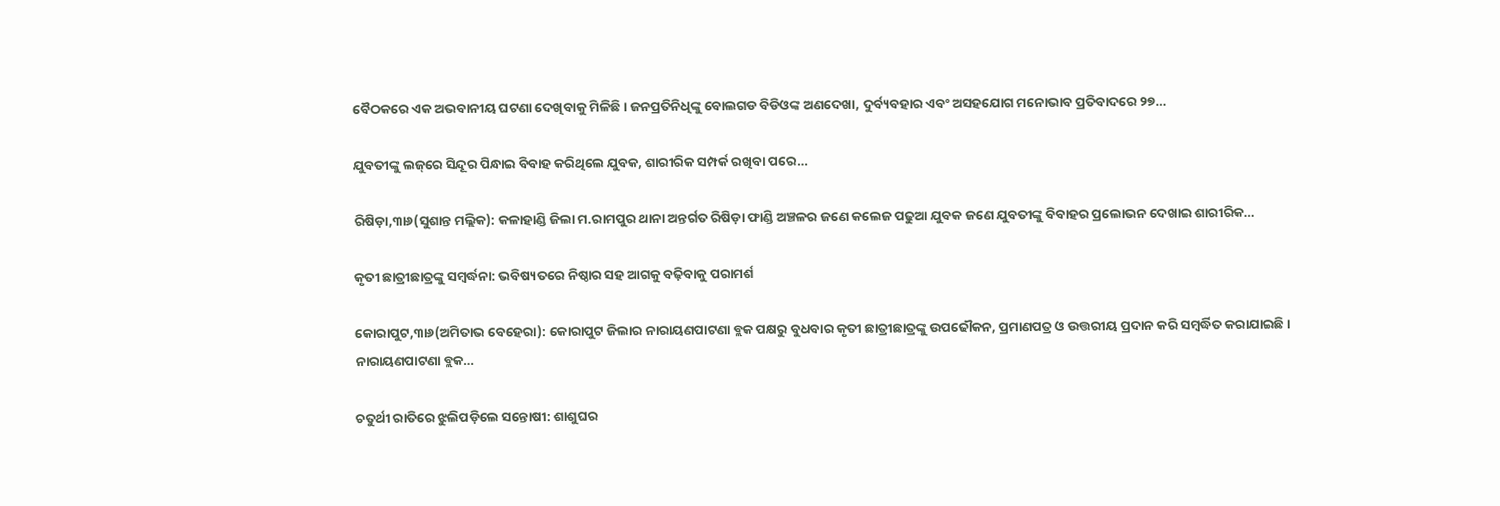ବୈଠକରେ ଏକ ଅଭବାନୀୟ ଘଟଣା ଦେଖିବାକୁ ମିଳିଛି। ଜନପ୍ରତିନିଧିଙ୍କୁ ବୋଲଗଡ ବିଡିଓଙ୍କ ଅଣଦେଖା, ଦୁର୍ବ୍ୟବହାର ଏବଂ ଅସହଯୋଗ ମନୋଭାବ ପ୍ରତିବାଦରେ ୨୭…

ଯୁବତୀଙ୍କୁ ଲଜ୍‌ରେ ସିନ୍ଦୂର ପିନ୍ଧାଇ ବିବାହ କରିଥିଲେ ଯୁବକ, ଶାରୀରିକ ସମ୍ପର୍କ ରଖିବା ପରେ…

ରିଷିଡ଼ା,୩ା୬(ସୁଶାନ୍ତ ମଲ୍ଲିକ): କଳାହାଣ୍ଡି ଜିଲା ମ.ରାମପୁର ଥାନା ଅନ୍ତର୍ଗତ ରିଷିଡ଼ା ଫାଣ୍ଡି ଅଞ୍ଚଳର ଜଣେ କଲେଜ ପଢୁଆ ଯୁବକ ଜଣେ ଯୁବତୀଙ୍କୁ ବିବାହର ପ୍ରଲୋଭନ ଦେଖାଇ ଶାରୀରିକ…

କୃତୀ ଛାତ୍ରୀଛାତ୍ରଙ୍କୁ ସମ୍ବର୍ଦ୍ଧନା: ଭବିଷ୍ୟତରେ ନିଷ୍ଠାର ସହ ଆଗକୁ ବଢ଼ିବାକୁ ପରାମର୍ଶ

କୋରାପୁଟ,୩ା୬(ଅମିତାଭ ବେହେରା): କୋରାପୁଟ ଜିଲାର ନାରାୟଣପାଟଣା ବ୍ଲକ ପକ୍ଷରୁ ବୁଧବାର କୃତୀ ଛାତ୍ରୀଛାତ୍ରଙ୍କୁ ଉପଢୌକନ, ପ୍ରମାଣପତ୍ର ଓ ଉତ୍ତରୀୟ ପ୍ରଦାନ କରି ସମ୍ବର୍ଦ୍ଧିତ କରାଯାଇଛି। ନାରାୟଣପାଟଣା ବ୍ଲକ…

ଚତୁର୍ଥୀ ରାତିରେ ଝୁଲିପଡ଼ିଲେ ସନ୍ତୋଷୀ: ଶାଶୁଘର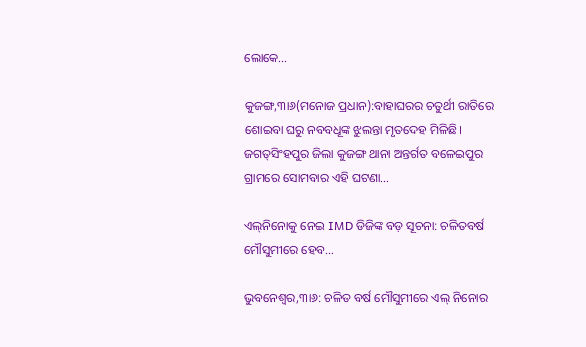ଲୋକେ…

କୁଜଙ୍ଗ,୩ା୬(ମନୋଜ ପ୍ରଧାନ):ବାହାଘରର ଚତୁର୍ଥୀ ରାତିରେ ଶୋଇବା ଘରୁ ନବବଧୂଙ୍କ ଝୁଲନ୍ତା ମୃତଦେହ ମିଳିଛି। ଜଗତ୍‌ସିଂହପୁର ଜିଲା କୁଜଙ୍ଗ ଥାନା ଅନ୍ତର୍ଗତ ବଳେଇପୁର ଗ୍ରାମରେ ସୋମବାର ଏହି ଘଟଣା…

ଏଲ୍‌ନିନୋକୁ ନେଇ IMD ଡିଜିଙ୍କ ବଡ଼ ସୂଚନା: ଚଳିତବର୍ଷ ମୌସୁମୀରେ ହେବ…

ଭୁବନେଶ୍ୱର,୩ା୬: ଚଳିତ ବର୍ଷ ମୌସୁମୀରେ ଏଲ୍‌ ନିନୋର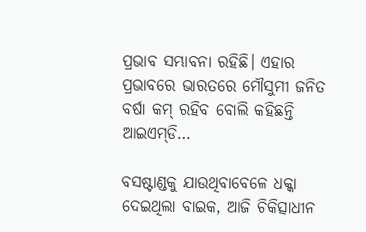ପ୍ରଭାବ ସମ୍ଭାବନା ରହିଛି। ଏହାର ପ୍ରଭାବରେ ଭାରତରେ ମୌସୁମୀ ଜନିତ ବର୍ଷା କମ୍‌ ରହିବ ବୋଲି କହିଛନ୍ତି ଆଇଏମ୍‌ଡି…

ବସଷ୍ଟାଣ୍ଡକୁ ଯାଉଥିବାବେଳେ ଧକ୍କା ଦେଇଥିଲା ବାଇକ, ଆଜି ଚିକିତ୍ସାଧୀନ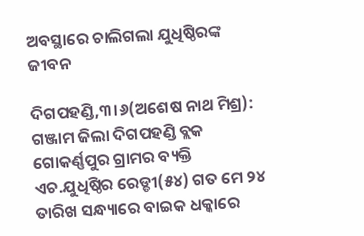ଅବସ୍ଥାରେ ଚାଲିଗଲା ଯୁଧିଷ୍ଠିରଙ୍କ ଜୀବନ

ଦିଗପହଣ୍ଡି,୩।୬(ଅଶେଷ ନାଥ ମିଶ୍ର): ଗଞ୍ଜାମ ଜିଲା ଦିଗପହଣ୍ଡି ବ୍ଲକ ଗୋକର୍ଣ୍ଣପୁର ଗ୍ରାମର ବ୍ୟକ୍ତି ଏଚ.ଯୁଧିଷ୍ଠିର ରେଡ୍ଡୀ(୫୪) ଗତ ମେ ୨୪ ତାରିଖ ସନ୍ଧ୍ୟାରେ ବାଇକ ଧକ୍କାରେ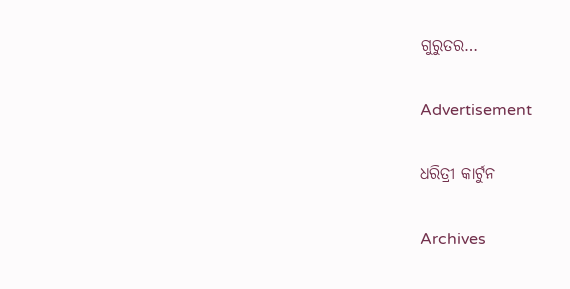ଗୁରୁତର…

Advertisement

ଧରିତ୍ରୀ କାର୍ଟୁନ

Archives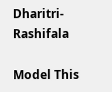Dharitri-Rashifala

Model This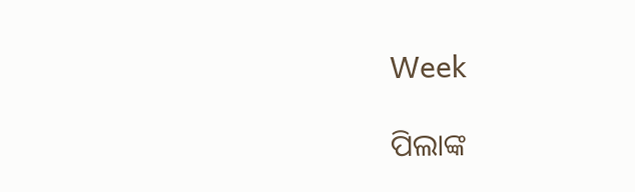Week

ପିଲାଙ୍କ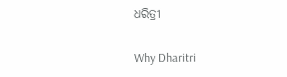ଧରିତ୍ରୀ

Why Dharitri